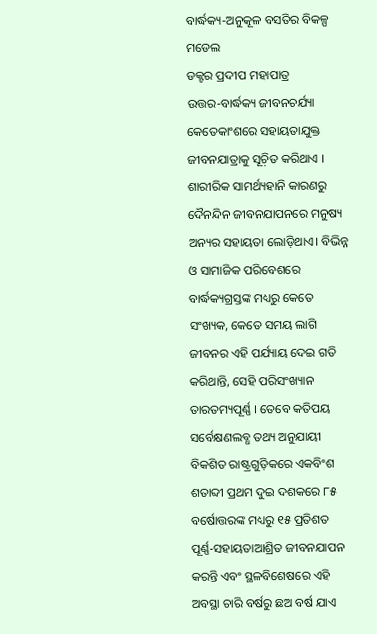ବାର୍ଦ୍ଧକ୍ୟ-ଅନୁକୂଳ ବସତିର ବିକଳ୍ପ ମଡେଲ
ଡକ୍ଟର ପ୍ରଦୀପ ମହାପାତ୍ର
ଉତ୍ତର-ବାର୍ଦ୍ଧକ୍ୟ ଜୀବନଚର୍ଯ୍ୟା କେତେକାଂଶରେ ସହାୟତାଯୁକ୍ତ ଜୀବନଯାତ୍ରାକୁ ସୂଚ଼ିତ କରିଥାଏ । ଶାରୀରିକ ସାମର୍ଥ୍ୟହାନି କାରଣରୁ ଦୈନନ୍ଦିନ ଜୀବନଯାପନରେ ମନୁଷ୍ୟ ଅନ୍ୟର ସହାୟତା ଲୋଡ଼ିଥାଏ। ବିଭିନ୍ନ ଓ ସାମାଜିକ ପରିବେଶରେ ବାର୍ଦ୍ଧକ୍ୟଗ୍ରସ୍ତଙ୍କ ମଧ୍ୟରୁ କେତେ ସଂଖ୍ୟକ, କେତେ ସମୟ ଲାଗି ଜୀବନର ଏହି ପର୍ଯ୍ୟାୟ ଦେଇ ଗତି କରିଥାନ୍ତି, ସେହି ପରିସଂଖ୍ୟାନ ତାରତମ୍ୟପୂର୍ଣ୍ଣ । ତେବେ କତିପୟ ସର୍ବେକ୍ଷଣଲବ୍ଧ ତଥ୍ୟ ଅନୁଯାୟୀ ବିକଶିତ ରାଷ୍ଟ୍ରଗୁଡ଼ିକରେ ଏକବିଂଶ ଶତାବ୍ଦୀ ପ୍ରଥମ ଦୁଇ ଦଶକରେ ୮୫ ବର୍ଷୋତ୍ତରଙ୍କ ମଧ୍ୟରୁ ୧୫ ପ୍ରତିଶତ ପୂର୍ଣ୍ଣ-ସହାୟତାଆଶ୍ରିତ ଜୀବନଯାପନ କରନ୍ତି ଏବଂ ସ୍ଥଳବିଶେଷରେ ଏହି ଅବସ୍ଥା ଚାରି ବର୍ଷରୁ ଛଅ ବର୍ଷ ଯାଏ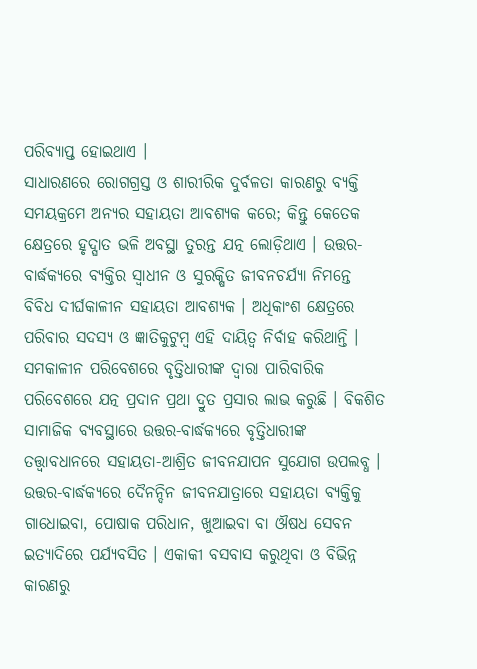ପରିବ୍ୟାପ୍ତ ହୋଇଥାଏ ।
ସାଧାରଣରେ ରୋଗଗ୍ରସ୍ତ ଓ ଶାରୀରିକ ଦୁର୍ବଳତା କାରଣରୁ ବ୍ୟକ୍ତି ସମୟକ୍ରମେ ଅନ୍ୟର ସହାୟତା ଆବଶ୍ୟକ କରେ; କିନ୍ତୁ କେତେକ କ୍ଷେତ୍ରରେ ହୃଦ୍ଘାତ ଭଳି ଅବସ୍ଥା ତୁରନ୍ତ ଯତ୍ନ ଲୋଡ଼ିଥାଏ । ଉତ୍ତର-ବାର୍ଦ୍ଧକ୍ୟରେ ବ୍ୟକ୍ତିର ସ୍ୱାଧୀନ ଓ ସୁରକ୍ଷିତ ଜୀବନଚର୍ଯ୍ୟା ନିମନ୍ତେ ବିବିଧ ଦୀର୍ଘକାଳୀନ ସହାୟତା ଆବଶ୍ୟକ । ଅଧିକାଂଶ କ୍ଷେତ୍ରରେ ପରିବାର ସଦସ୍ୟ ଓ ଜ୍ଞାତିକୁଟୁମ୍ୱ ଏହି ଦାୟିତ୍ୱ ନିର୍ବାହ କରିଥାନ୍ତି । ସମକାଳୀନ ପରିବେଶରେ ବୃତ୍ତିଧାରୀଙ୍କ ଦ୍ୱାରା ପାରିବାରିକ ପରିବେଶରେ ଯତ୍ନ ପ୍ରଦାନ ପ୍ରଥା ଦ୍ରୁତ ପ୍ରସାର ଲାଭ କରୁଛି । ବିକଶିତ ସାମାଜିକ ବ୍ୟବସ୍ଥାରେ ଉତ୍ତର-ବାର୍ଦ୍ଧକ୍ୟରେ ବୃତ୍ତିଧାରୀଙ୍କ ତତ୍ତ୍ୱାବଧାନରେ ସହାୟତା-ଆଶ୍ରିତ ଜୀବନଯାପନ ସୁଯୋଗ ଉପଲବ୍ଧ ।
ଉତ୍ତର-ବାର୍ଦ୍ଧକ୍ୟରେ ଦୈନନ୍ଦିନ ଜୀବନଯାତ୍ରାରେ ସହାୟତା ବ୍ୟକ୍ତିକୁ ଗାଧୋଇବା, ପୋଷାକ ପରିଧାନ, ଖୁଆଇବା ବା ଔଷଧ ସେବନ ଇତ୍ୟାଦିରେ ପର୍ଯ୍ୟବସିତ । ଏକାକୀ ବସବାସ କରୁଥିବା ଓ ବିଭିନ୍ନ କାରଣରୁ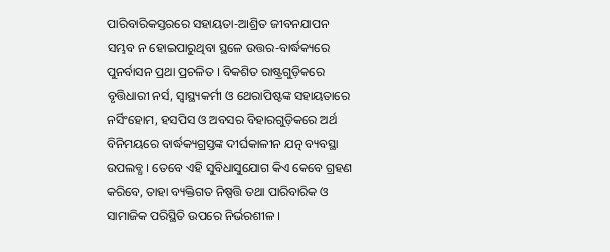ପାରିବାରିକସ୍ତରରେ ସହାୟତା-ଆଶ୍ରିତ ଜୀବନଯାପନ ସମ୍ଭବ ନ ହୋଇପାରୁଥିବା ସ୍ଥଳେ ଉତ୍ତର-ବାର୍ଦ୍ଧକ୍ୟରେ ପୁନର୍ବାସନ ପ୍ରଥା ପ୍ରଚଳିତ । ବିକଶିତ ରାଷ୍ଟ୍ରଗୁଡ଼ିକରେ ବୃତ୍ତିଧାରୀ ନର୍ସ, ସ୍ୱାସ୍ଥ୍ୟକର୍ମୀ ଓ ଥେରାପିଷ୍ଟଙ୍କ ସହାୟତାରେ ନର୍ସିଂହୋମ, ହସପିସ ଓ ଅବସର ବିହାରଗୁଡ଼ିକରେ ଅର୍ଥ ବିନିମୟରେ ବାର୍ଦ୍ଧକ୍ୟଗ୍ରସ୍ତଙ୍କ ଦୀର୍ଘକାଳୀନ ଯତ୍ନ ବ୍ୟବସ୍ଥା ଉପଲବ୍ଧ । ତେବେ ଏହି ସୁବିଧାସୁଯୋଗ କିଏ କେବେ ଗ୍ରହଣ କରିବେ, ତାହା ବ୍ୟକ୍ତିଗତ ନିଷ୍ପତ୍ତି ତଥା ପାରିବାରିକ ଓ ସାମାଜିକ ପରିସ୍ଥିତି ଉପରେ ନିର୍ଭରଶୀଳ ।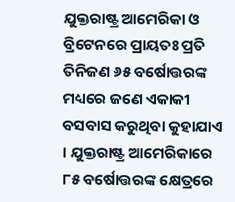ଯୁକ୍ତରାଷ୍ଟ୍ର ଆମେରିକା ଓ ବ୍ରିଟେନରେ ପ୍ରାୟତଃ ପ୍ରତି ତିନିଜଣ ୬୫ ବର୍ଷୋତ୍ତରଙ୍କ ମଧ୍ୟରେ ଜଣେ ଏକାକୀ ବସବାସ କରୁଥିବା କୁହାଯାଏ । ଯୁକ୍ତରାଷ୍ଟ୍ର ଆମେରିକାରେ ୮୫ ବର୍ଷୋତ୍ତରଙ୍କ କ୍ଷେତ୍ରରେ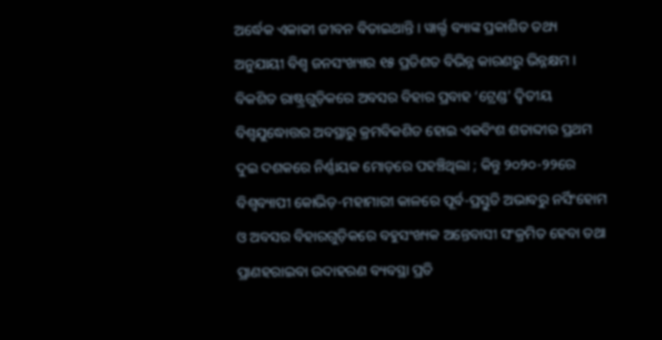ଅର୍ଦ୍ଧେକ ଏକାକୀ ଜୀବନ ବିତାଇଥାନ୍ତି । ୱାର୍ଲ୍ଡ ବ୍ୟାଙ୍କ ପ୍ରକାଶିତ ତଥ୍ୟ ଅନୁଯାୟୀ ବିଶ୍ୱ ଜନସଂଖ୍ୟାର ୧୫ ପ୍ରତିଶତ ବିଭିନ୍ନ କାରଣରୁ ଭିନ୍ନକ୍ଷମ ।
ବିକଶିତ ରାଷ୍ଟ୍ରଗୁଡ଼ିକରେ ଅବସର ବିହାର ପ୍ରବାହ ‘ଟ୍ରେଣ୍ଡ’ ଦ୍ୱିତୀୟ ବିଶ୍ୱଯୁଦ୍ଧୋତ୍ତର ଅବସ୍ଥାରୁ କ୍ରମବିକଶିତ ହୋଇ ଏକବିଂଶ ଶତାବ୍ଦୀର ପ୍ରଥମ ଦୁଇ ଦଶକରେ ନିର୍ଣ୍ଣାୟକ ମୋଡ଼ରେ ପହଞ୍ଚିଥିଲା ; କିନ୍ତୁ ୨୦୨୦-୨୨ରେ ବିଶ୍ୱବ୍ୟାପୀ କୋଭିଡ଼-ମହାମାରୀ କାଳରେ ପୂର୍ବ-ପ୍ରସ୍ତୁତି ଅଭାବରୁ ନର୍ସିଂହୋମ ଓ ଅବସର ବିହାରଗୁଡ଼ିକରେ ବହୁସଂଖ୍ୟକ ଅନ୍ତେବାସୀ ସଂକ୍ରମିତ ହେବା ତଥା ପ୍ରାଣହରାଇବା ଉଦାହରଣ ବ୍ୟବସ୍ଥା ପ୍ରତି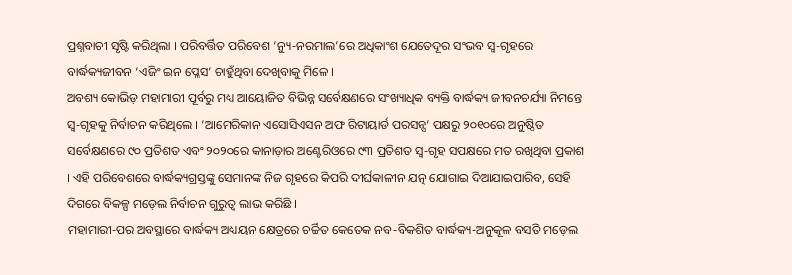ପ୍ରଶ୍ନବାଚୀ ସୃଷ୍ଟି କରିଥିଲା । ପରିବର୍ତ୍ତିତ ପରିବେଶ ‘ନ୍ୟୁ-ନରମାଲ’ରେ ଅଧିକାଂଶ ଯେତେଦୂର ସଂଭବ ସ୍ୱ-ଗୃହରେ ବାର୍ଦ୍ଧକ୍ୟଜୀବନ ‘ଏଜିଂ ଇନ ପ୍ଳେସ’ ଚାହୁଁଥିବା ଦେଖିବାକୁ ମିଳେ ।
ଅବଶ୍ୟ କୋଭିଡ଼ ମହାମାରୀ ପୂର୍ବରୁ ମଧ୍ୟ ଆୟୋଜିତ ବିଭିନ୍ନ ସର୍ବେକ୍ଷଣରେ ସଂଖ୍ୟାଧିକ ବ୍ୟକ୍ତି ବାର୍ଦ୍ଧକ୍ୟ ଜୀବନଚର୍ଯ୍ୟା ନିମନ୍ତେ ସ୍ୱ-ଗୃହକୁ ନିର୍ବାଚନ କରିଥିଲେ । ‘ଆମେରିକାନ ଏସୋସିଏସନ ଅଫ ରିଟାୟାର୍ଡ ପରସନ୍ସ’ ପକ୍ଷରୁ ୨୦୧୦ରେ ଅନୁଷ୍ଠିତ ସର୍ବେକ୍ଷଣରେ ୯୦ ପ୍ରତିଶତ ଏବଂ ୨୦୨୦ରେ କାନାଡ଼ାର ଅଣ୍ଟେରିଓରେ ୯୩ ପ୍ରତିଶତ ସ୍ୱ-ଗୃହ ସପକ୍ଷରେ ମତ ରଖିଥିବା ପ୍ରକାଶ । ଏହି ପରିବେଶରେ ବାର୍ଦ୍ଧକ୍ୟଗ୍ରସ୍ତଙ୍କୁ ସେମାନଙ୍କ ନିଜ ଗୃହରେ କିପରି ଦୀର୍ଘକାଳୀନ ଯତ୍ନ ଯୋଗାଇ ଦିଆଯାଇପାରିବ, ସେହି ଦିଗରେ ବିକଳ୍ପ ମଡ଼େଲ ନିର୍ବାଚନ ଗୁରୁତ୍ୱ ଲାଭ କରିଛି ।
ମହାମାରୀ-ପର ଅବସ୍ଥାରେ ବାର୍ଦ୍ଧକ୍ୟ ଅଧ୍ୟୟନ କ୍ଷେତ୍ରରେ ଚର୍ଚ୍ଚିତ କେତେକ ନବ-ବିକଶିତ ବାର୍ଦ୍ଧକ୍ୟ-ଅନୁକୂଳ ବସତି ମଡ଼େଲ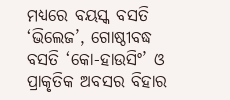ମଧ୍ୟରେ ବୟସ୍କ ବସତି ‘ଭିଲେଜ’, ଗୋଷ୍ଠୀବଦ୍ଧ ବସତି ‘କୋ-ହାଉସିଂ’ ଓ ପ୍ରାକୃତିକ ଅବସର ବିହାର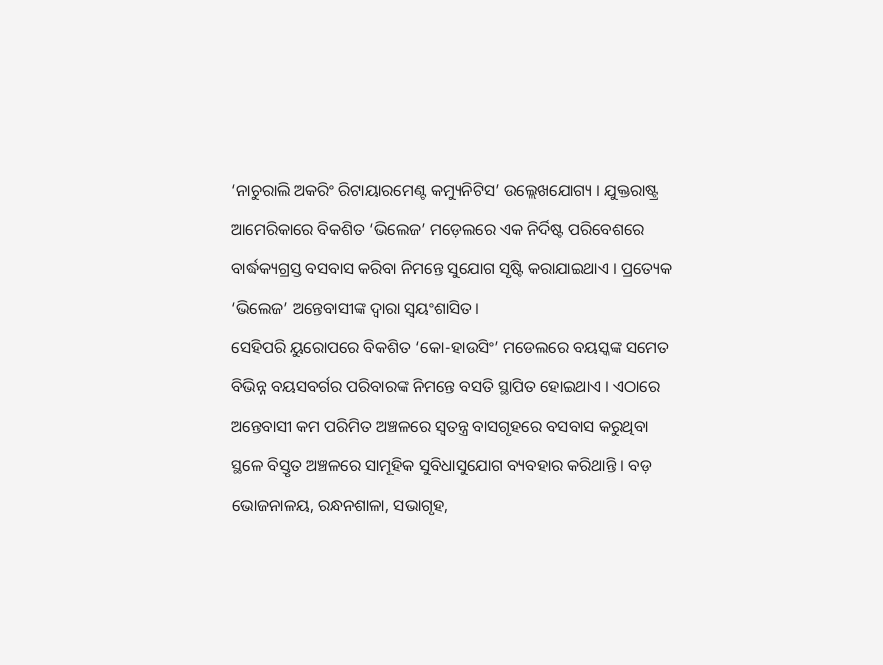‘ନାଚୁରାଲି ଅକରିଂ ରିଟାୟାରମେଣ୍ଟ କମ୍ୟୁନିଟିସ’ ଉଲ୍ଲେଖଯୋଗ୍ୟ । ଯୁକ୍ତରାଷ୍ଟ୍ର ଆମେରିକାରେ ବିକଶିତ ‘ଭିଲେଜ’ ମଡ଼େଲରେ ଏକ ନିର୍ଦିଷ୍ଟ ପରିବେଶରେ ବାର୍ଦ୍ଧକ୍ୟଗ୍ରସ୍ତ ବସବାସ କରିବା ନିମନ୍ତେ ସୁଯୋଗ ସୃଷ୍ଟି କରାଯାଇଥାଏ । ପ୍ରତ୍ୟେକ ‘ଭିଲେଜ’ ଅନ୍ତେବାସୀଙ୍କ ଦ୍ୱାରା ସ୍ୱୟଂଶାସିତ।
ସେହିପରି ୟୁରୋପରେ ବିକଶିତ ‘କୋ-ହାଉସିଂ’ ମଡେଲରେ ବୟସ୍କଙ୍କ ସମେତ ବିଭିନ୍ନ ବୟସବର୍ଗର ପରିବାରଙ୍କ ନିମନ୍ତେ ବସତି ସ୍ଥାପିତ ହୋଇଥାଏ । ଏଠାରେ ଅନ୍ତେବାସୀ କମ ପରିମିତ ଅଞ୍ଚଳରେ ସ୍ୱତନ୍ତ୍ର ବାସଗୃହରେ ବସବାସ କରୁଥିବା ସ୍ଥଳେ ବିସ୍ତୃତ ଅଞ୍ଚଳରେ ସାମୂହିକ ସୁବିଧାସୁଯୋଗ ବ୍ୟବହାର କରିଥାନ୍ତି । ବଡ଼ ଭୋଜନାଳୟ, ରନ୍ଧନଶାଳା, ସଭାଗୃହ,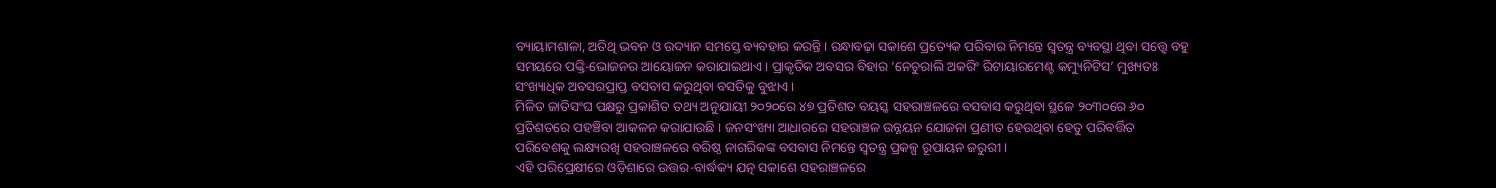ବ୍ୟାୟାମଶାଳା, ଅତିଥି ଭବନ ଓ ଉଦ୍ୟାନ ସମସ୍ତେ ବ୍ୟବହାର କରନ୍ତି । ରନ୍ଧାବଢ଼ା ସକାଶେ ପ୍ରତ୍ୟେକ ପରିବାର ନିମନ୍ତେ ସ୍ୱତନ୍ତ୍ର ବ୍ୟବସ୍ଥା ଥିବା ସତ୍ତ୍ୱେ ବହୁ ସମୟରେ ପଙ୍କ୍ତି-ଭୋଜନର ଆୟୋଜନ କରାଯାଇଥାଏ । ପ୍ରାକୃତିକ ଅବସର ବିହାର ‘ନେଚୁରାଲି ଅକରିଂ ରିଟାୟାରମେଣ୍ଟ କମ୍ୟୁନିଟିସ’ ମୁଖ୍ୟତଃ ସଂଖ୍ୟାଧିକ ଅବସରପ୍ରାପ୍ତ ବସବାସ କରୁଥିବା ବସତିକୁ ବୁଝାଏ ।
ମିଳିତ ଜାତିସଂଘ ପକ୍ଷରୁ ପ୍ରକାଶିତ ତଥ୍ୟ ଅନୁଯାୟୀ ୨୦୨୦ରେ ୪୭ ପ୍ରତିଶତ ବୟସ୍କ ସହରାଞ୍ଚଳରେ ବସବାସ କରୁଥିବା ସ୍ଥଳେ ୨୦୩୦ରେ ୬୦ ପ୍ରତିଶତରେ ପହଞ୍ଚିବା ଆକଳନ କରାଯାଉଛି । ଜନସଂଖ୍ୟା ଆଧାରରେ ସହରାଞ୍ଚଳ ଉନ୍ନୟନ ଯୋଜନା ପ୍ରଣୀତ ହେଉଥିବା ହେତୁ ପରିବର୍ତ୍ତିତ ପରିବେଶକୁ ଲକ୍ଷ୍ୟରଖି ସହରାଞ୍ଚଳରେ ବରିଷ୍ଠ ନାଗରିକଙ୍କ ବସବାସ ନିମନ୍ତେ ସ୍ୱତନ୍ତ୍ର ପ୍ରକଳ୍ପ ରୂପାୟନ ଜରୁରୀ ।
ଏହି ପରିପ୍ରେକ୍ଷୀରେ ଓଡ଼ିଶାରେ ଉତ୍ତର-ବାର୍ଦ୍ଧକ୍ୟ ଯତ୍ନ ସକାଶେ ସହରାଞ୍ଚଳରେ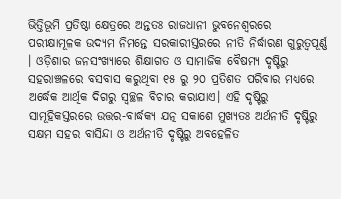ଭିତ୍ତିଭୂମି ପ୍ରତିଷ୍ଠା କ୍ଷେତ୍ରରେ ଅନ୍ତତଃ ରାଜଧାନୀ ଭୁବନେଶ୍ୱରରେ ପରୀକ୍ଷାମୂଳକ ଉଦ୍ୟମ ନିମନ୍ତେ ସରକାରୀସ୍ତରରେ ନୀତି ନିର୍ଦ୍ଧାରଣ ଗୁରୁତ୍ୱପୂର୍ଣ୍ଣ । ଓଡ଼ିଶାର ଜନସଂଖ୍ୟାରେ ଶିକ୍ଷାଗତ ଓ ସାମାଜିକ ବୈଷମ୍ୟ ଦୃଷ୍ଟିରୁ ସହରାଞ୍ଚଳରେ ବସବାସ କରୁଥିବା ୧୫ ରୁ ୨୦ ପ୍ରତିଶତ ପରିବାର ମଧ୍ୟରେ ଅର୍ଦ୍ଧେକ ଆର୍ଥିକ ଦିଗରୁ ସ୍ୱଚ୍ଛଳ ବିଚାର କରାଯାଏ। ଏହି ଦୃଷ୍ଟିରୁ ସାମୂହିକସ୍ତରରେ ଉତ୍ତର-ବାର୍ଦ୍ଧକ୍ୟ ଯତ୍ନ ସକାଶେ ମୁଖ୍ୟତଃ ଅର୍ଥନୀତି ଦୃଷ୍ଟିରୁ ସକ୍ଷମ ସହର ବାସିନ୍ଦା ଓ ଅର୍ଥନୀତି ଦୃଷ୍ଟିରୁ ଅବହେଳିତ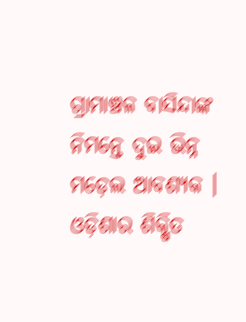ଗ୍ରାମାଞ୍ଚଳ ବାସିନ୍ଦାଙ୍କ ନିମନ୍ତେ ଦୁଇ ଭିନ୍ନ ମଡ଼େଲ ଆବଶ୍ୟକ ।
ଓଡ଼ିଶାର ଶିକ୍ଷିତ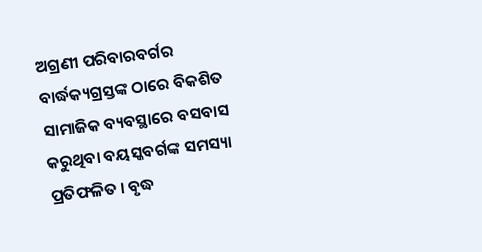ଅଗ୍ରଣୀ ପରିବାରବର୍ଗର ବାର୍ଦ୍ଧକ୍ୟଗ୍ରସ୍ତଙ୍କ ଠାରେ ବିକଶିତ ସାମାଜିକ ବ୍ୟବସ୍ଥାରେ ବସବାସ କରୁଥିବା ବୟସ୍କବର୍ଗଙ୍କ ସମସ୍ୟା ପ୍ରତିଫଳିତ । ବୃଦ୍ଧ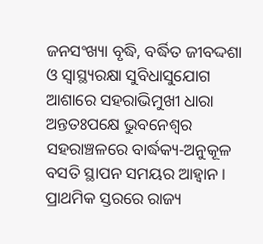ଜନସଂଖ୍ୟା ବୃଦ୍ଧି, ବର୍ଦ୍ଧିତ ଜୀବଦ୍ଦଶା ଓ ସ୍ୱାସ୍ଥ୍ୟରକ୍ଷା ସୁବିଧାସୁଯୋଗ ଆଶାରେ ସହରାଭିମୁଖୀ ଧାରା ଅନ୍ତତଃପକ୍ଷେ ଭୁବନେଶ୍ୱର ସହରାଞ୍ଚଳରେ ବାର୍ଦ୍ଧକ୍ୟ-ଅନୁକୂଳ ବସତି ସ୍ଥାପନ ସମୟର ଆହ୍ୱାନ । ପ୍ରାଥମିକ ସ୍ତରରେ ରାଜ୍ୟ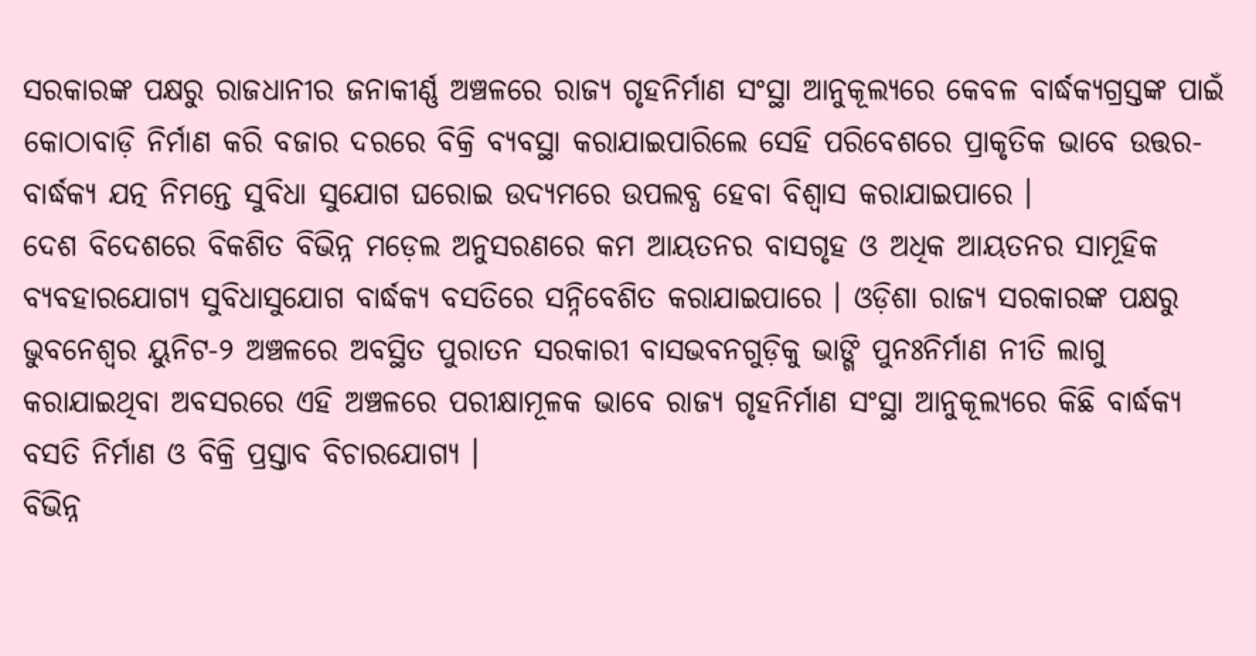ସରକାରଙ୍କ ପକ୍ଷରୁ ରାଜଧାନୀର ଜନାକୀର୍ଣ୍ଣ ଅଞ୍ଚଳରେ ରାଜ୍ୟ ଗୃହନିର୍ମାଣ ସଂସ୍ଥା ଆନୁକୂଲ୍ୟରେ କେବଳ ବାର୍ଦ୍ଧକ୍ୟଗ୍ରସ୍ତଙ୍କ ପାଇଁ କୋଠାବାଡ଼ି ନିର୍ମାଣ କରି ବଜାର ଦରରେ ବିକ୍ରି ବ୍ୟବସ୍ଥା କରାଯାଇପାରିଲେ ସେହି ପରିବେଶରେ ପ୍ରାକୃତିକ ଭାବେ ଉତ୍ତର-ବାର୍ଦ୍ଧକ୍ୟ ଯତ୍ନ ନିମନ୍ତେ ସୁବିଧା ସୁଯୋଗ ଘରୋଇ ଉଦ୍ୟମରେ ଉପଲବ୍ଧ ହେବା ବିଶ୍ୱାସ କରାଯାଇପାରେ ।
ଦେଶ ବିଦେଶରେ ବିକଶିତ ବିଭିନ୍ନ ମଡ଼େଲ ଅନୁସରଣରେ କମ ଆୟତନର ବାସଗୃହ ଓ ଅଧିକ ଆୟତନର ସାମୂହିକ ବ୍ୟବହାରଯୋଗ୍ୟ ସୁବିଧାସୁଯୋଗ ବାର୍ଦ୍ଧକ୍ୟ ବସତିରେ ସନ୍ନିବେଶିତ କରାଯାଇପାରେ । ଓଡ଼ିଶା ରାଜ୍ୟ ସରକାରଙ୍କ ପକ୍ଷରୁ ଭୁବନେଶ୍ୱର ୟୁନିଟ-୨ ଅଞ୍ଚଳରେ ଅବସ୍ଥିତ ପୁରାତନ ସରକାରୀ ବାସଭବନଗୁଡ଼ିକୁ ଭାଙ୍ଗି ପୁନଃନିର୍ମାଣ ନୀତି ଲାଗୁ କରାଯାଇଥିବା ଅବସରରେ ଏହି ଅଞ୍ଚଳରେ ପରୀକ୍ଷାମୂଳକ ଭାବେ ରାଜ୍ୟ ଗୃହନିର୍ମାଣ ସଂସ୍ଥା ଆନୁକୂଲ୍ୟରେ କିଛି ବାର୍ଦ୍ଧକ୍ୟ ବସତି ନିର୍ମାଣ ଓ ବିକ୍ରି ପ୍ରସ୍ତାବ ବିଚାରଯୋଗ୍ୟ ।
ବିଭିନ୍ନ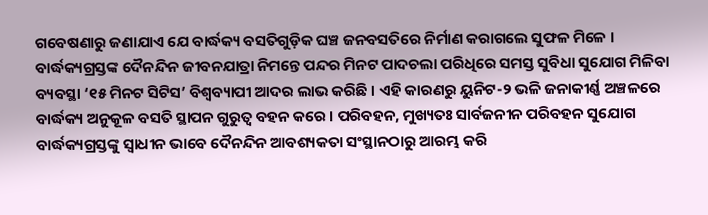ଗବେଷଣାରୁ ଜଣାଯାଏ ଯେ ବାର୍ଦ୍ଧକ୍ୟ ବସତିଗୁଡ଼ିକ ଘଞ୍ଚ ଜନବସତିରେ ନିର୍ମାଣ କରାଗଲେ ସୁଫଳ ମିଳେ । ବାର୍ଦ୍ଧକ୍ୟଗ୍ରସ୍ତଙ୍କ ଦୈନନ୍ଦିନ ଜୀବନଯାତ୍ରା ନିମନ୍ତେ ପନ୍ଦର ମିନଟ ପାଦଚଲା ପରିଧିରେ ସମସ୍ତ ସୁବିଧା ସୁଯୋଗ ମିଳିବା ବ୍ୟବସ୍ଥା ‘୧୫ ମିନଟ ସିଟିସ’ ବିଶ୍ୱବ୍ୟାପୀ ଆଦର ଲାଭ କରିଛି । ଏହି କାରଣରୁ ୟୁନିଟ-୨ ଭଳି ଜନାକୀର୍ଣ୍ଣ ଅଞ୍ଚଳରେ ବାର୍ଦ୍ଧକ୍ୟ ଅନୁକୂଳ ବସତି ସ୍ଥାପନ ଗୁରୁତ୍ୱ ବହନ କରେ । ପରିବହନ, ମୁଖ୍ୟତଃ ସାର୍ବଜନୀନ ପରିବହନ ସୁଯୋଗ ବାର୍ଦ୍ଧକ୍ୟଗ୍ରସ୍ତଙ୍କୁ ସ୍ୱାଧୀନ ଭାବେ ଦୈନନ୍ଦିନ ଆବଶ୍ୟକତା ସଂସ୍ଥାନଠାରୁ ଆରମ୍ଭ କରି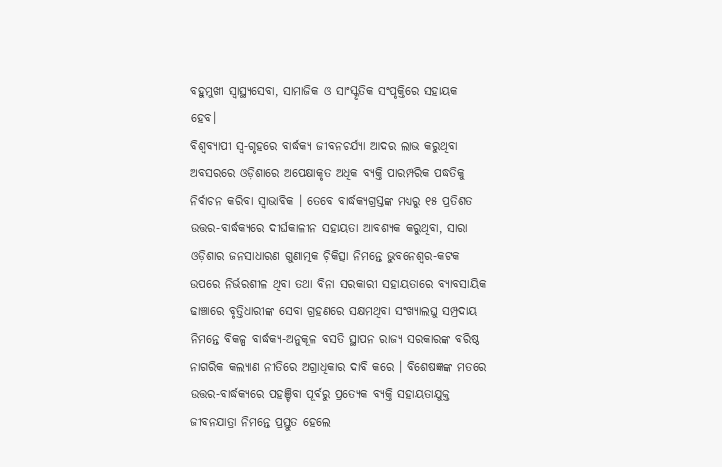ବହୁମୁଖୀ ସ୍ୱାସ୍ଥ୍ୟସେବା, ସାମାଜିକ ଓ ସାଂସ୍କୃତିକ ସଂପୃକ୍ତିରେ ସହାୟକ ହେବ।
ବିଶ୍ୱବ୍ୟାପୀ ସ୍ୱ-ଗୃହରେ ବାର୍ଦ୍ଧକ୍ୟ ଜୀବନଚର୍ଯ୍ୟା ଆଦର ଲାଭ କରୁଥିବା ଅବସରରେ ଓଡ଼ିଶାରେ ଅପେକ୍ଷାକୃତ ଅଧିକ ବ୍ୟକ୍ତି ପାରମ୍ପରିକ ପଦ୍ଧତିକୁ ନିର୍ବାଚନ କରିବା ସ୍ୱାଭାବିକ । ତେବେ ବାର୍ଦ୍ଧକ୍ୟଗ୍ରସ୍ତଙ୍କ ମଧ୍ୟରୁ ୧୫ ପ୍ରତିଶତ ଉତ୍ତର-ବାର୍ଦ୍ଧକ୍ୟରେ ଦୀର୍ଘକାଳୀନ ସହାୟତା ଆବଶ୍ୟକ କରୁଥିବା, ସାରା ଓଡ଼ିଶାର ଜନସାଧାରଣ ଗୁଣାତ୍ମକ ଚ଼ିକିତ୍ସା ନିମନ୍ତେ ଭୁବନେଶ୍ୱର-କଟକ ଉପରେ ନିର୍ଭରଶୀଳ ଥିବା ତଥା ବିନା ସରକାରୀ ସହାୟତାରେ ବ୍ୟାବସାୟିକ ଢାଞ୍ଚାରେ ବୃତ୍ତିଧାରୀଙ୍କ ସେବା ଗ୍ରହଣରେ ସକ୍ଷମଥିବା ସଂଖ୍ୟାଲଘୁ ସମ୍ପ୍ରଦାୟ ନିମନ୍ତେ ବିକଳ୍ପ ବାର୍ଦ୍ଧକ୍ୟ-ଅନୁକୂଳ ବସତି ସ୍ଥାପନ ରାଜ୍ୟ ସରକାରଙ୍କ ବରିଷ୍ଠ ନାଗରିକ କଲ୍ୟାଣ ନୀତିରେ ଅଗ୍ରାଧିକାର ଦାବି କରେ । ବିଶେଷଜ୍ଞଙ୍କ ମତରେ ଉତ୍ତର-ବାର୍ଦ୍ଧକ୍ୟରେ ପହଞ୍ଚିବା ପୂର୍ବରୁ ପ୍ରତ୍ୟେକ ବ୍ୟକ୍ତି ସହାୟତାଯୁକ୍ତ ଜୀବନଯାତ୍ରା ନିମନ୍ତେ ପ୍ରସ୍ତୁତ ହେଲେ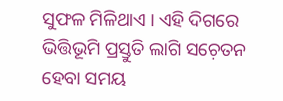ସୁଫଳ ମିଳିଥାଏ । ଏହି ଦିଗରେ ଭିତ୍ତିଭୂମି ପ୍ରସ୍ତୁତି ଲାଗି ସଚ଼େତନ ହେବା ସମୟ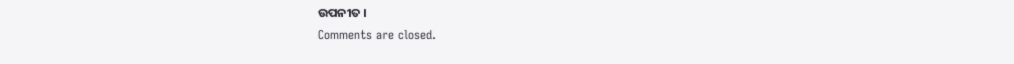ଉପନୀତ ।
Comments are closed.